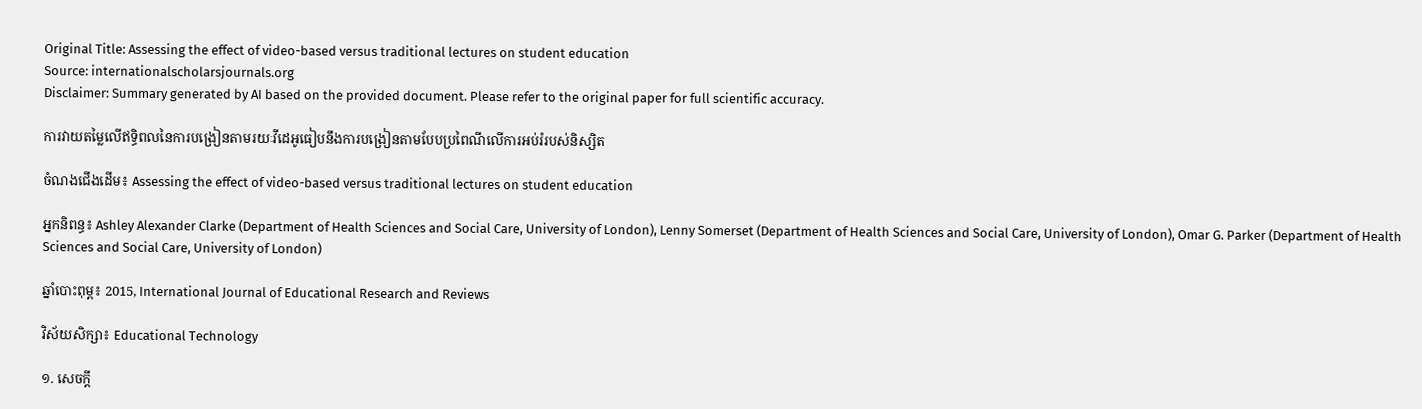Original Title: Assessing the effect of video-based versus traditional lectures on student education
Source: internationalscholarsjournals.org
Disclaimer: Summary generated by AI based on the provided document. Please refer to the original paper for full scientific accuracy.

ការវាយតម្លៃលើឥទ្ធិពលនៃការបង្រៀនតាមរយៈវីដេអូធៀបនឹងការបង្រៀនតាមបែបប្រពៃណីលើការអប់រំរបស់និស្សិត

ចំណងជើងដើម៖ Assessing the effect of video-based versus traditional lectures on student education

អ្នកនិពន្ធ៖ Ashley Alexander Clarke (Department of Health Sciences and Social Care, University of London), Lenny Somerset (Department of Health Sciences and Social Care, University of London), Omar G. Parker (Department of Health Sciences and Social Care, University of London)

ឆ្នាំបោះពុម្ព៖ 2015, International Journal of Educational Research and Reviews

វិស័យសិក្សា៖ Educational Technology

១. សេចក្តី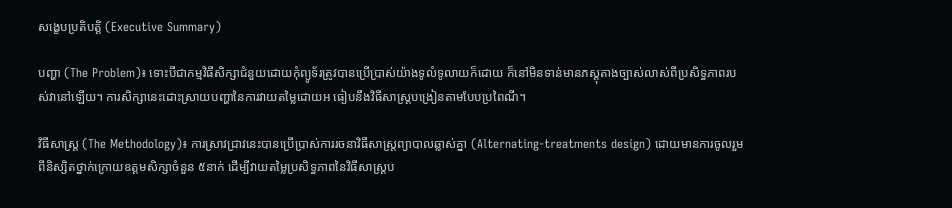សង្ខេបប្រតិបត្តិ (Executive Summary)

បញ្ហា (The Problem)៖ ទោះបីជាកម្មវិធីសិក្សាជំនួយដោយកុំព្យូទ័រត្រូវបានប្រើប្រាស់យ៉ាងទូលំទូលាយក៏ដោយ ក៏នៅមិនទាន់មានភស្តុតាងច្បាស់លាស់ពីប្រសិទ្ធភាពរបស់វានៅឡើយ។ ការសិក្សានេះដោះស្រាយបញ្ហានៃការវាយតម្លៃដោយអ ធៀបនឹងវិធីសាស្ត្របង្រៀនតាមបែបប្រពៃណី។

វិធីសាស្ត្រ (The Methodology)៖ ការស្រាវជ្រាវនេះបានប្រើប្រាស់ការរចនាវិធីសាស្ត្រព្យាបាលឆ្លាស់គ្នា (Alternating-treatments design) ដោយមានការចូលរួមពីនិស្សិតថ្នាក់ក្រោយឧត្តមសិក្សាចំនួន ៥នាក់ ដើម្បីវាយតម្លៃប្រសិទ្ធភាពនៃវិធីសាស្ត្រប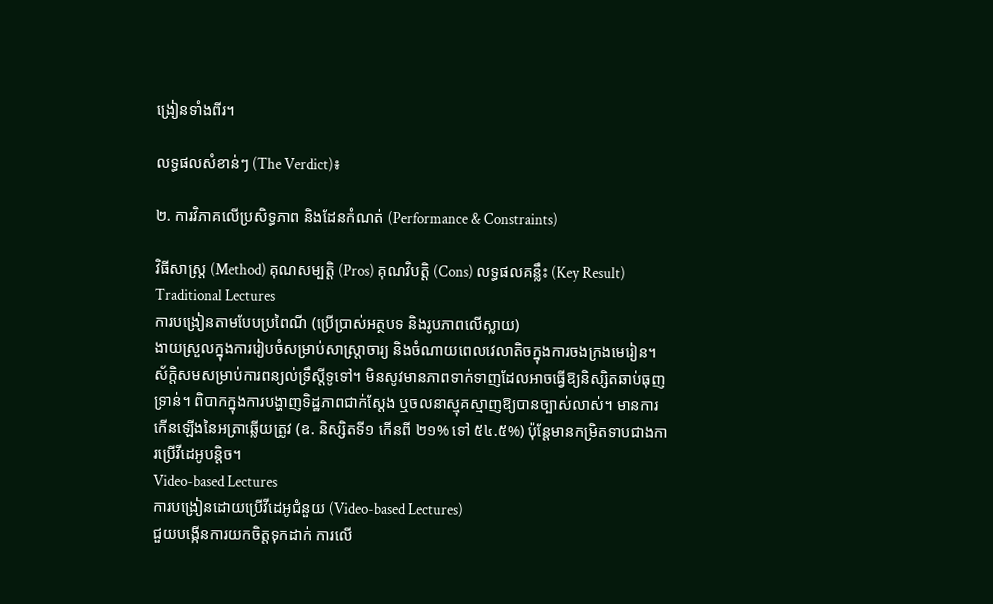ង្រៀនទាំងពីរ។

លទ្ធផលសំខាន់ៗ (The Verdict)៖

២. ការវិភាគលើប្រសិទ្ធភាព និងដែនកំណត់ (Performance & Constraints)

វិធីសាស្ត្រ (Method) គុណសម្បត្តិ (Pros) គុណវិបត្តិ (Cons) លទ្ធផលគន្លឹះ (Key Result)
Traditional Lectures
ការបង្រៀនតាមបែបប្រពៃណី (ប្រើប្រាស់អត្ថបទ និងរូបភាពលើស្លាយ)
ងាយស្រួលក្នុងការរៀបចំសម្រាប់សាស្ត្រាចារ្យ និងចំណាយពេលវេលាតិចក្នុងការចងក្រងមេរៀន។ ស័ក្តិសមសម្រាប់ការពន្យល់ទ្រឹស្តីទូទៅ។ មិនសូវមានភាពទាក់ទាញដែលអាចធ្វើឱ្យនិស្សិតឆាប់ធុញទ្រាន់។ ពិបាកក្នុងការបង្ហាញទិដ្ឋភាពជាក់ស្តែង ឬចលនាស្មុគស្មាញឱ្យបានច្បាស់លាស់។ មានការកើនឡើងនៃអត្រាឆ្លើយត្រូវ (ឧ. និស្សិតទី១ កើនពី ២១% ទៅ ៥៤.៥%) ប៉ុន្តែមានកម្រិតទាបជាងការប្រើវីដេអូបន្តិច។
Video-based Lectures
ការបង្រៀនដោយប្រើវីដេអូជំនួយ (Video-based Lectures)
ជួយបង្កើនការយកចិត្តទុកដាក់ ការលើ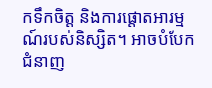កទឹកចិត្ត និងការផ្តោតអារម្មណ៍របស់និស្សិត។ អាចបំបែកជំនាញ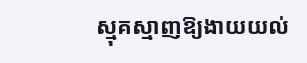ស្មុគស្មាញឱ្យងាយយល់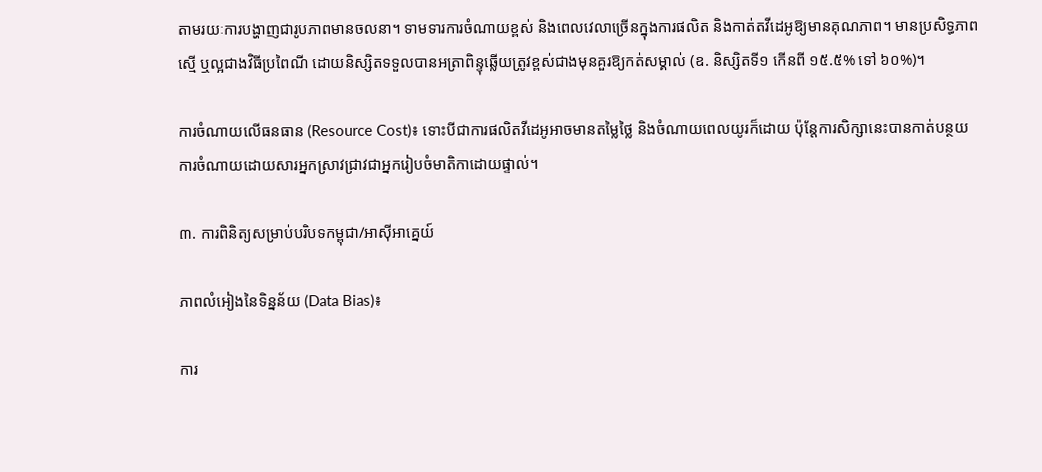តាមរយៈការបង្ហាញជារូបភាពមានចលនា។ ទាមទារការចំណាយខ្ពស់ និងពេលវេលាច្រើនក្នុងការផលិត និងកាត់តវីដេអូឱ្យមានគុណភាព។ មានប្រសិទ្ធភាពស្មើ ឬល្អជាងវិធីប្រពៃណី ដោយនិស្សិតទទួលបានអត្រាពិន្ទុឆ្លើយត្រូវខ្ពស់ជាងមុនគួរឱ្យកត់សម្គាល់ (ឧ. និស្សិតទី១ កើនពី ១៥.៥% ទៅ ៦០%)។

ការចំណាយលើធនធាន (Resource Cost)៖ ទោះបីជាការផលិតវីដេអូអាចមានតម្លៃថ្លៃ និងចំណាយពេលយូរក៏ដោយ ប៉ុន្តែការសិក្សានេះបានកាត់បន្ថយការចំណាយដោយសារអ្នកស្រាវជ្រាវជាអ្នករៀបចំមាតិកាដោយផ្ទាល់។

៣. ការពិនិត្យសម្រាប់បរិបទកម្ពុជា/អាស៊ីអាគ្នេយ៍

ភាពលំអៀងនៃទិន្នន័យ (Data Bias)៖

ការ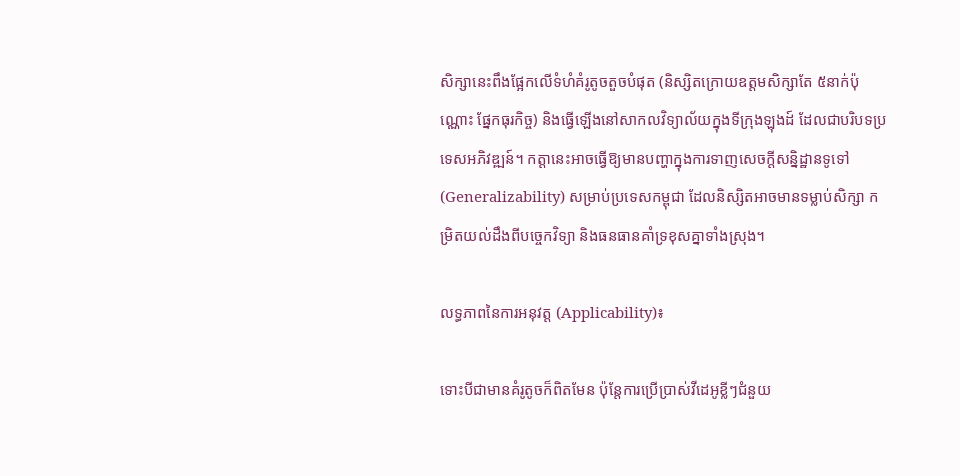សិក្សានេះពឹងផ្អែកលើទំហំគំរូតូចតួចបំផុត (និស្សិតក្រោយឧត្តមសិក្សាតែ ៥នាក់ប៉ុណ្ណោះ ផ្នែកធុរកិច្ច) និងធ្វើឡើងនៅសាកលវិទ្យាល័យក្នុងទីក្រុងឡុងដ៍ ដែលជាបរិបទប្រទេសអភិវឌ្ឍន៍។ កត្តានេះអាចធ្វើឱ្យមានបញ្ហាក្នុងការទាញសេចក្តីសន្និដ្ឋានទូទៅ (Generalizability) សម្រាប់ប្រទេសកម្ពុជា ដែលនិស្សិតអាចមានទម្លាប់សិក្សា កម្រិតយល់ដឹងពីបច្ចេកវិទ្យា និងធនធានគាំទ្រខុសគ្នាទាំងស្រុង។

លទ្ធភាពនៃការអនុវត្ត (Applicability)៖

ទោះបីជាមានគំរូតូចក៏ពិតមែន ប៉ុន្តែការប្រើប្រាស់វីដេអូខ្លីៗជំនួយ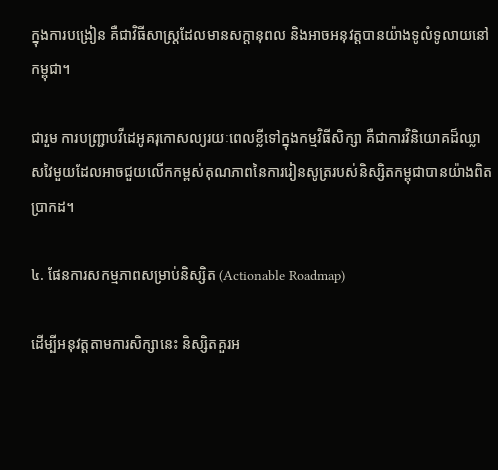ក្នុងការបង្រៀន គឺជាវិធីសាស្ត្រដែលមានសក្តានុពល និងអាចអនុវត្តបានយ៉ាងទូលំទូលាយនៅកម្ពុជា។

ជារួម ការបញ្ជ្រាបវីដេអូគរុកោសល្យរយៈពេលខ្លីទៅក្នុងកម្មវិធីសិក្សា គឺជាការវិនិយោគដ៏ឈ្លាសវៃមួយដែលអាចជួយលើកកម្ពស់គុណភាពនៃការរៀនសូត្ររបស់និស្សិតកម្ពុជាបានយ៉ាងពិតប្រាកដ។

៤. ផែនការសកម្មភាពសម្រាប់និស្សិត (Actionable Roadmap)

ដើម្បីអនុវត្តតាមការសិក្សានេះ និស្សិតគួរអ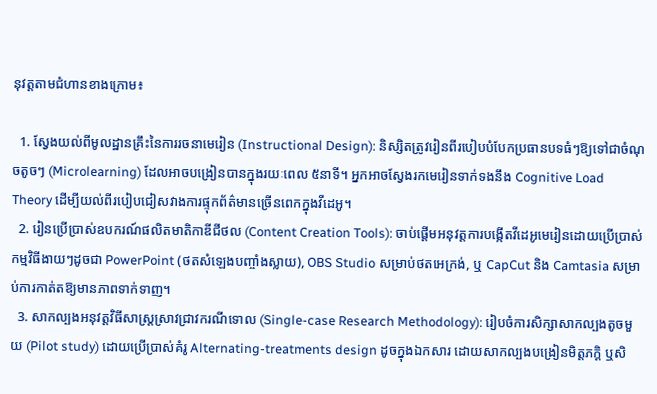នុវត្តតាមជំហានខាងក្រោម៖

  1. ស្វែងយល់ពីមូលដ្ឋានគ្រឹះនៃការរចនាមេរៀន (Instructional Design): និស្សិតត្រូវរៀនពីរបៀបបំបែកប្រធានបទធំៗឱ្យទៅជាចំណុចតូចៗ (Microlearning) ដែលអាចបង្រៀនបានក្នុងរយៈពេល ៥នាទី។ អ្នកអាចស្វែងរកមេរៀនទាក់ទងនឹង Cognitive Load Theory ដើម្បីយល់ពីរបៀបជៀសវាងការផ្ទុកព័ត៌មានច្រើនពេកក្នុងវីដេអូ។
  2. រៀនប្រើប្រាស់ឧបករណ៍ផលិតមាតិកាឌីជីថល (Content Creation Tools): ចាប់ផ្តើមអនុវត្តការបង្កើតវីដេអូមេរៀនដោយប្រើប្រាស់កម្មវិធីងាយៗដូចជា PowerPoint (ថតសំឡេងបញ្ចាំងស្លាយ), OBS Studio សម្រាប់ថតអេក្រង់, ឬ CapCut និង Camtasia សម្រាប់ការកាត់តឱ្យមានភាពទាក់ទាញ។
  3. សាកល្បងអនុវត្តវិធីសាស្ត្រស្រាវជ្រាវករណីទោល (Single-case Research Methodology): រៀបចំការសិក្សាសាកល្បងតូចមួយ (Pilot study) ដោយប្រើប្រាស់គំរូ Alternating-treatments design ដូចក្នុងឯកសារ ដោយសាកល្បងបង្រៀនមិត្តភក្តិ ឬសិ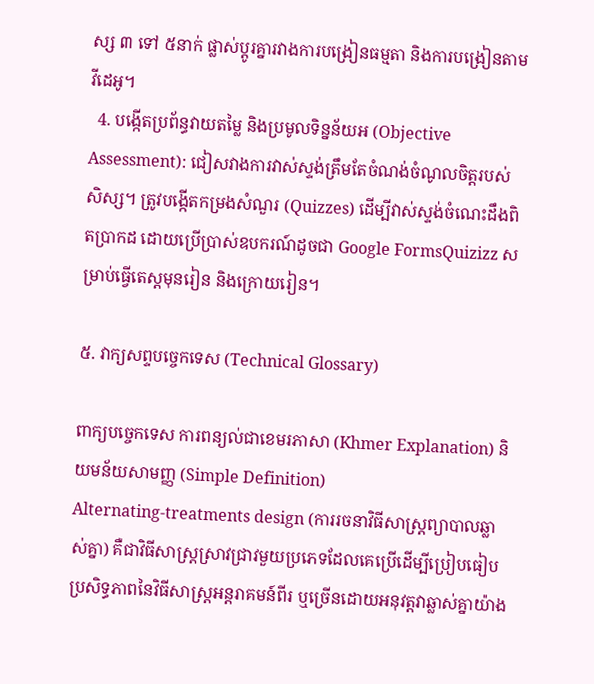ស្ស ៣ ទៅ ៥នាក់ ផ្លាស់ប្តូរគ្នារវាងការបង្រៀនធម្មតា និងការបង្រៀនតាមវីដេអូ។
  4. បង្កើតប្រព័ន្ធវាយតម្លៃ និងប្រមូលទិន្នន័យអ (Objective Assessment): ជៀសវាងការវាស់ស្ទង់ត្រឹមតែចំណង់ចំណូលចិត្តរបស់សិស្ស។ ត្រូវបង្កើតកម្រងសំណួរ (Quizzes) ដើម្បីវាស់ស្ទង់ចំណេះដឹងពិតប្រាកដ ដោយប្រើប្រាស់ឧបករណ៍ដូចជា Google FormsQuizizz សម្រាប់ធ្វើតេស្តមុនរៀន និងក្រោយរៀន។

៥. វាក្យសព្ទបច្ចេកទេស (Technical Glossary)

ពាក្យបច្ចេកទេស ការពន្យល់ជាខេមរភាសា (Khmer Explanation) និយមន័យសាមញ្ញ (Simple Definition)
Alternating-treatments design (ការរចនាវិធីសាស្ត្រព្យាបាលឆ្លាស់គ្នា) គឺជាវិធីសាស្ត្រស្រាវជ្រាវមួយប្រភេទដែលគេប្រើដើម្បីប្រៀបធៀបប្រសិទ្ធភាពនៃវិធីសាស្ត្រអន្តរាគមន៍ពីរ ឬច្រើនដោយអនុវត្តវាឆ្លាស់គ្នាយ៉ាង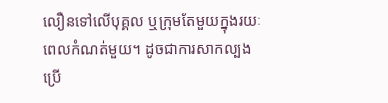លឿនទៅលើបុគ្គល ឬក្រុមតែមួយក្នុងរយៈពេលកំណត់មួយ។ ដូចជាការសាកល្បងប្រើ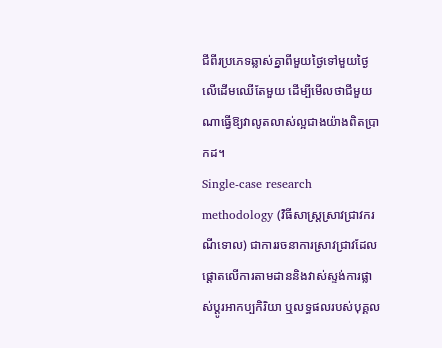ជីពីរប្រភេទឆ្លាស់គ្នាពីមួយថ្ងៃទៅមួយថ្ងៃលើដើមឈើតែមួយ ដើម្បីមើលថាជីមួយណាធ្វើឱ្យវាលូតលាស់ល្អជាងយ៉ាងពិតប្រាកដ។
Single-case research methodology (វិធីសាស្ត្រស្រាវជ្រាវករណីទោល) ជាការរចនាការស្រាវជ្រាវដែលផ្តោតលើការតាមដាននិងវាស់ស្ទង់ការផ្លាស់ប្តូរអាកប្បកិរិយា ឬលទ្ធផលរបស់បុគ្គល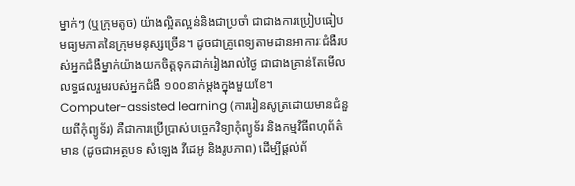ម្នាក់ៗ (ឬក្រុមតូច) យ៉ាងល្អិតល្អន់និងជាប្រចាំ ជាជាងការប្រៀបធៀបមធ្យមភាគនៃក្រុមមនុស្សច្រើន។ ដូចជាគ្រូពេទ្យតាមដានអាការៈជំងឺរបស់អ្នកជំងឺម្នាក់យ៉ាងយកចិត្តទុកដាក់រៀងរាល់ថ្ងៃ ជាជាងគ្រាន់តែមើលលទ្ធផលរួមរបស់អ្នកជំងឺ ១០០នាក់ម្តងក្នុងមួយខែ។
Computer-assisted learning (ការរៀនសូត្រដោយមានជំនួយពីកុំព្យូទ័រ) គឺជាការប្រើប្រាស់បច្ចេកវិទ្យាកុំព្យូទ័រ និងកម្មវិធីពហុព័ត៌មាន (ដូចជាអត្ថបទ សំឡេង វីដេអូ និងរូបភាព) ដើម្បីផ្តល់ព័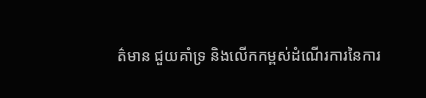ត៌មាន ជួយគាំទ្រ និងលើកកម្ពស់ដំណើរការនៃការ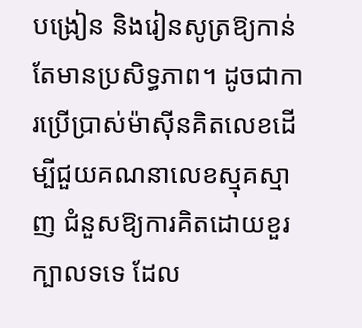បង្រៀន និងរៀនសូត្រឱ្យកាន់តែមានប្រសិទ្ធភាព។ ដូចជាការប្រើប្រាស់ម៉ាស៊ីនគិតលេខដើម្បីជួយគណនាលេខស្មុគស្មាញ ជំនួសឱ្យការគិតដោយខួរក្បាលទទេ ដែល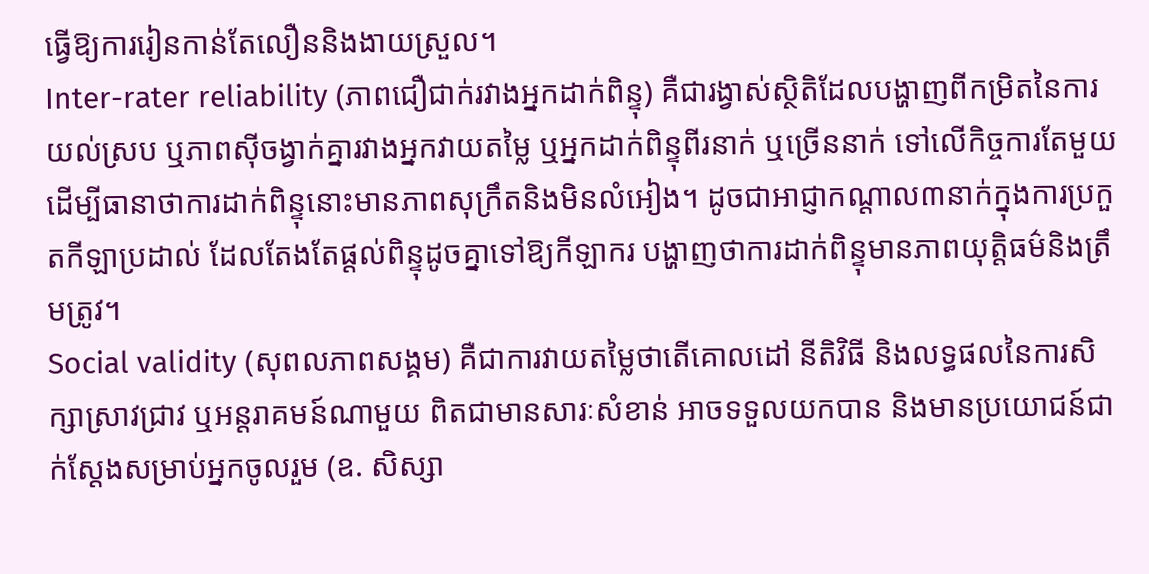ធ្វើឱ្យការរៀនកាន់តែលឿននិងងាយស្រួល។
Inter-rater reliability (ភាពជឿជាក់រវាងអ្នកដាក់ពិន្ទុ) គឺជារង្វាស់ស្ថិតិដែលបង្ហាញពីកម្រិតនៃការយល់ស្រប ឬភាពស៊ីចង្វាក់គ្នារវាងអ្នកវាយតម្លៃ ឬអ្នកដាក់ពិន្ទុពីរនាក់ ឬច្រើននាក់ ទៅលើកិច្ចការតែមួយ ដើម្បីធានាថាការដាក់ពិន្ទុនោះមានភាពសុក្រឹតនិងមិនលំអៀង។ ដូចជាអាជ្ញាកណ្តាល៣នាក់ក្នុងការប្រកួតកីឡាប្រដាល់ ដែលតែងតែផ្តល់ពិន្ទុដូចគ្នាទៅឱ្យកីឡាករ បង្ហាញថាការដាក់ពិន្ទុមានភាពយុត្តិធម៌និងត្រឹមត្រូវ។
Social validity (សុពលភាពសង្គម) គឺជាការវាយតម្លៃថាតើគោលដៅ នីតិវិធី និងលទ្ធផលនៃការសិក្សាស្រាវជ្រាវ ឬអន្តរាគមន៍ណាមួយ ពិតជាមានសារៈសំខាន់ អាចទទួលយកបាន និងមានប្រយោជន៍ជាក់ស្តែងសម្រាប់អ្នកចូលរួម (ឧ. សិស្សា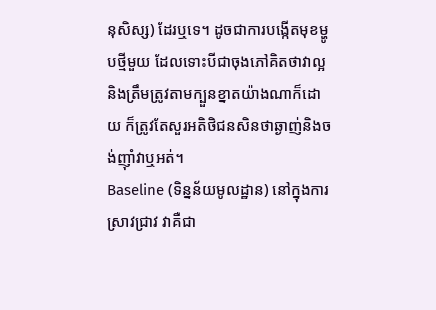នុសិស្ស) ដែរឬទេ។ ដូចជាការបង្កើតមុខម្ហូបថ្មីមួយ ដែលទោះបីជាចុងភៅគិតថាវាល្អនិងត្រឹមត្រូវតាមក្បួនខ្នាតយ៉ាងណាក៏ដោយ ក៏ត្រូវតែសួរអតិថិជនសិនថាឆ្ងាញ់និងចង់ញ៉ាំវាឬអត់។
Baseline (ទិន្នន័យមូលដ្ឋាន) នៅក្នុងការស្រាវជ្រាវ វាគឺជា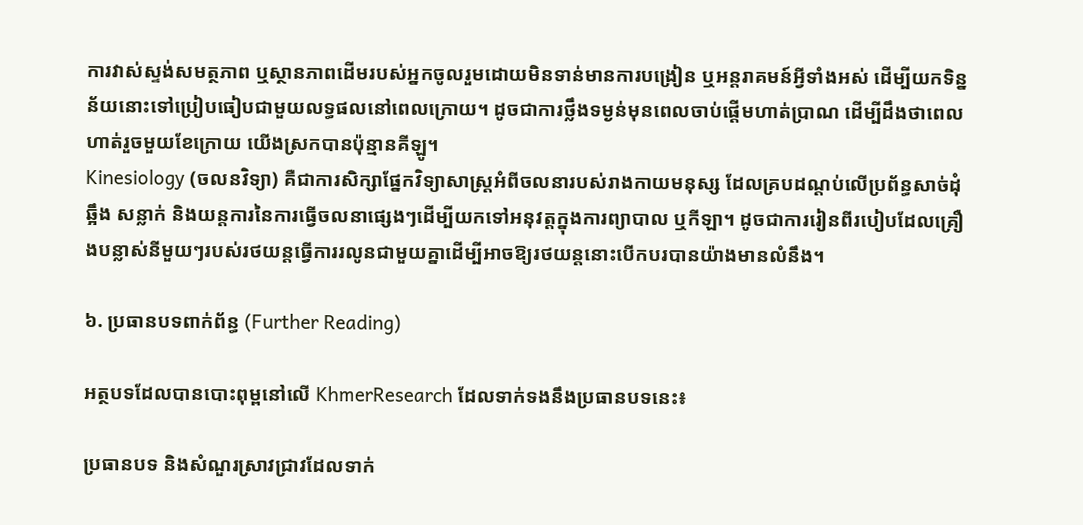ការវាស់ស្ទង់សមត្ថភាព ឬស្ថានភាពដើមរបស់អ្នកចូលរួមដោយមិនទាន់មានការបង្រៀន ឬអន្តរាគមន៍អ្វីទាំងអស់ ដើម្បីយកទិន្នន័យនោះទៅប្រៀបធៀបជាមួយលទ្ធផលនៅពេលក្រោយ។ ដូចជាការថ្លឹងទម្ងន់មុនពេលចាប់ផ្តើមហាត់ប្រាណ ដើម្បីដឹងថាពេលហាត់រួចមួយខែក្រោយ យើងស្រកបានប៉ុន្មានគីឡូ។
Kinesiology (ចលនវិទ្យា) គឺជាការសិក្សាផ្នែកវិទ្យាសាស្ត្រអំពីចលនារបស់រាងកាយមនុស្ស ដែលគ្របដណ្តប់លើប្រព័ន្ធសាច់ដុំ ឆ្អឹង សន្លាក់ និងយន្តការនៃការធ្វើចលនាផ្សេងៗដើម្បីយកទៅអនុវត្តក្នុងការព្យាបាល ឬកីឡា។ ដូចជាការរៀនពីរបៀបដែលគ្រឿងបន្លាស់នីមួយៗរបស់រថយន្តធ្វើការរលូនជាមួយគ្នាដើម្បីអាចឱ្យរថយន្តនោះបើកបរបានយ៉ាងមានលំនឹង។

៦. ប្រធានបទពាក់ព័ន្ធ (Further Reading)

អត្ថបទដែលបានបោះពុម្ពនៅលើ KhmerResearch ដែលទាក់ទងនឹងប្រធានបទនេះ៖

ប្រធានបទ និងសំណួរស្រាវជ្រាវដែលទាក់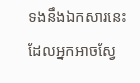ទងនឹងឯកសារនេះ ដែលអ្នកអាចស្វែ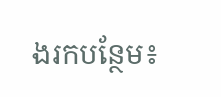ងរកបន្ថែម៖